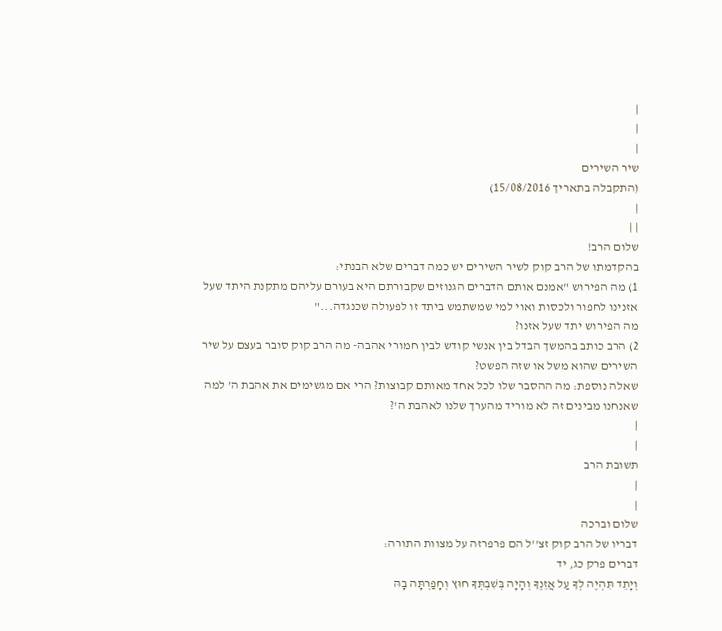|
|
|
שיר השירים
(התקבלה בתאריך 15/08/2016)
|
| |
שלום הרב!
בהקדמתו של הרב קוק לשיר השירים יש כמה דברים שלא הבנתי:
1) מה הפירוש "אמנם אותם הדברים הגנוזים שקבורתם היא בעורם עליהם מתקנת היתד שעל אזנינו לחפור ולכסות ואוי למי שמשתמש ביתד זו לפעולה שכנגדה..."
מה הפירוש יתד שעל אזנו?
2) הרב כותב בהמשך הבדל בין אנשי קודש לבין חמורי אהבה- מה הרב קוק סובר בעצם על שיר השירים שהוא משל או שזה הפשט?
שאלה נוספת: מה ההסבר שלו לכל אחד מאותם קבוצות? הרי אם מגשימים את אהבת ה' למה שאנחנו מבינים זה לא מוריד מהערך שלנו לאהבת ה'?
|
|
תשובת הרב
|
|
שלום וברכה
דבריו של הרב קוק זצ''ל הם פרפרזה על מצוות התורה:
דברים פרק כג, יד
וְיָתֵד תִּהְיֶה לְךָ עַל אֲזֵנֶךָ וְהָיָה בְּשִׁבְתְּךָ חוּץ וְחָפַרְתָּה בָהּ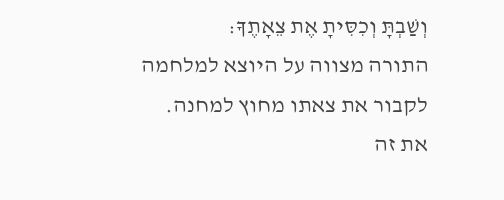וְשַׁבְתָּ וְכִסִּיתָ אֶת צֵאָתֶךָ:
התורה מצווה על היוצא למלחמה לקבור את צאתו מחוץ למחנה.
את זה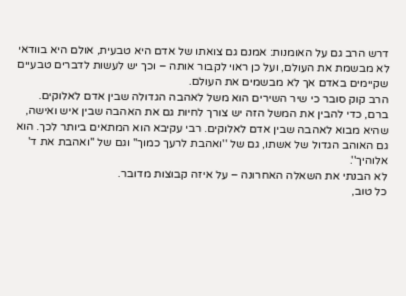דרש הרב גם על האומנות: אמנם גם צואתו של אדם היא טבעית, אולם היא בוודאי לא מבשמת את העולם, ועל כן ראוי לקבור אותה – וכך יש לעשות לדברים טבעיים שקיימים באדם אך לא מבשמים את העולם.
הרב קוק סובר כי שיר השירים הוא משל לאהבה הגדולה שבין אדם לאלוקים. ברם, כדי להבין את המשל הזה יש צורך לחיות גם את האהבה שבין איש ואישה, שהיא מבוא לאהבה שבין אדם לאלוקים. רבי עקיבא הוא המתאים ביותר לכך. הוא גם האוהב הגדול של אשתו, גם של ''ואהבת לרעך כמוך'' וגם של ''ואהבת את ד' אלוהיך''.
לא הבנתי את השאלה האחרונה – על איזה קבוצות מדובר.
כל טוב,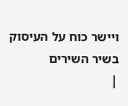ויישר כוח על העיסוק בשיר השירים
|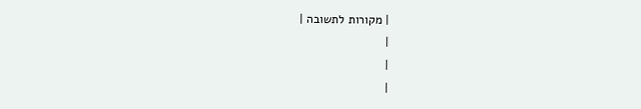| מקורות לתשובה |
|
|
|